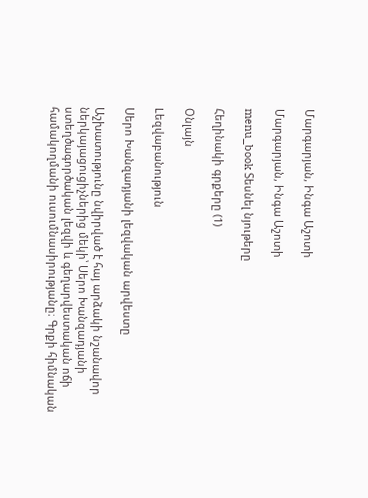Մարգարյան, Ինգա Աշոտի

Մարգարյան, Ինգա Աշոտի

menu_book Տեսնել նյութերը

Հեղինակի գրքերը (1)

Օնլայն

Lեզվաբանություն

Սերո Խանզադյանի լեզվական արվեստը

Աշխատությունը նվիրված է հայ արձակի նշանավոր ներկայացուցիչներից մեկի՝ Սերո Խանզադյանի ստեղծագործական լեզվի և գեղարվեստական ոճի համակողմանի ուսումնասիրությանը։ Գրքի հիմնական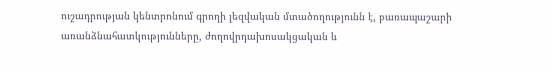ուշադրության կենտրոնում գրողի լեզվական մտածողությունն է, բառապաշարի առանձնահատկությունները, ժողովրդախոսակցական և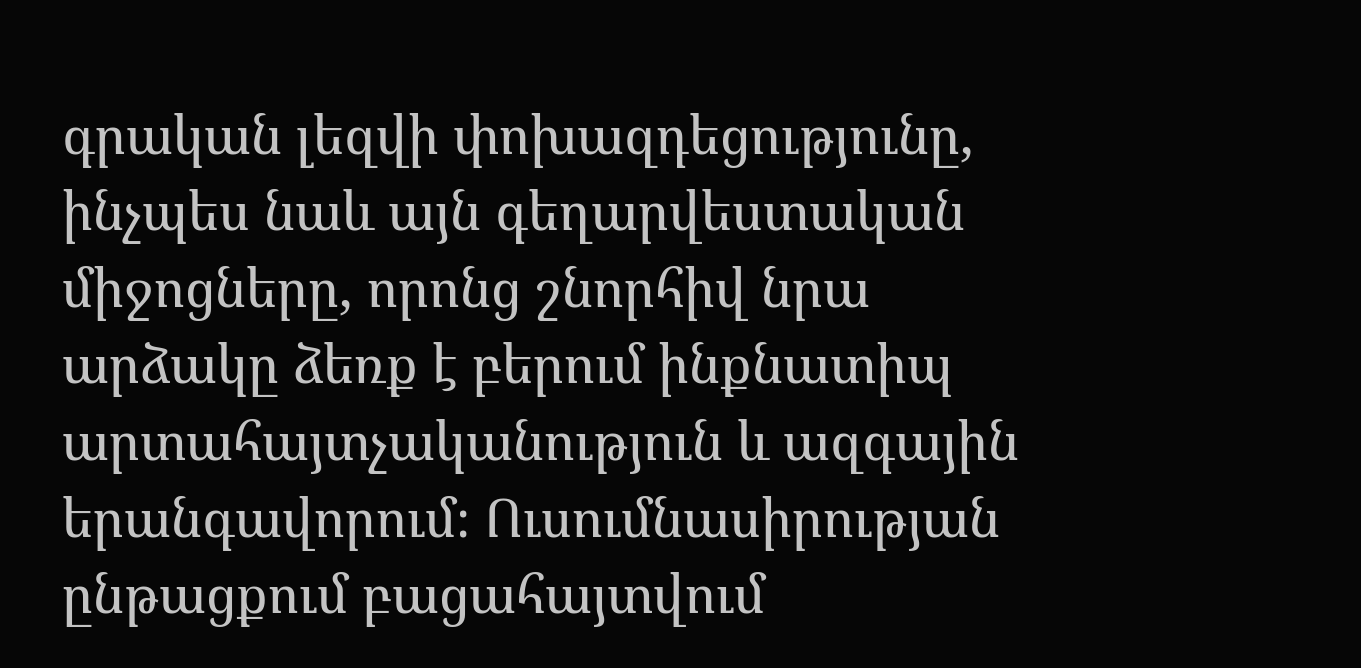գրական լեզվի փոխազդեցությունը, ինչպես նաև այն գեղարվեստական միջոցները, որոնց շնորհիվ նրա արձակը ձեռք է բերում ինքնատիպ արտահայտչականություն և ազգային երանգավորում։ Ուսումնասիրության ընթացքում բացահայտվում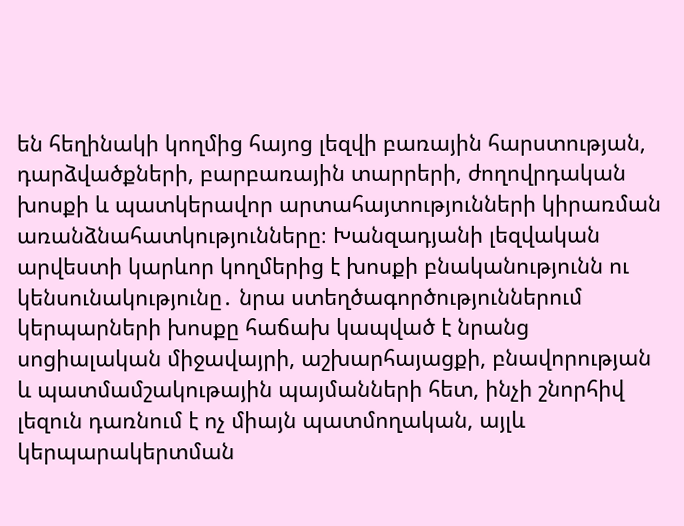են հեղինակի կողմից հայոց լեզվի բառային հարստության, դարձվածքների, բարբառային տարրերի, ժողովրդական խոսքի և պատկերավոր արտահայտությունների կիրառման առանձնահատկությունները։ Խանզադյանի լեզվական արվեստի կարևոր կողմերից է խոսքի բնականությունն ու կենսունակությունը․ նրա ստեղծագործություններում կերպարների խոսքը հաճախ կապված է նրանց սոցիալական միջավայրի, աշխարհայացքի, բնավորության և պատմամշակութային պայմանների հետ, ինչի շնորհիվ լեզուն դառնում է ոչ միայն պատմողական, այլև կերպարակերտման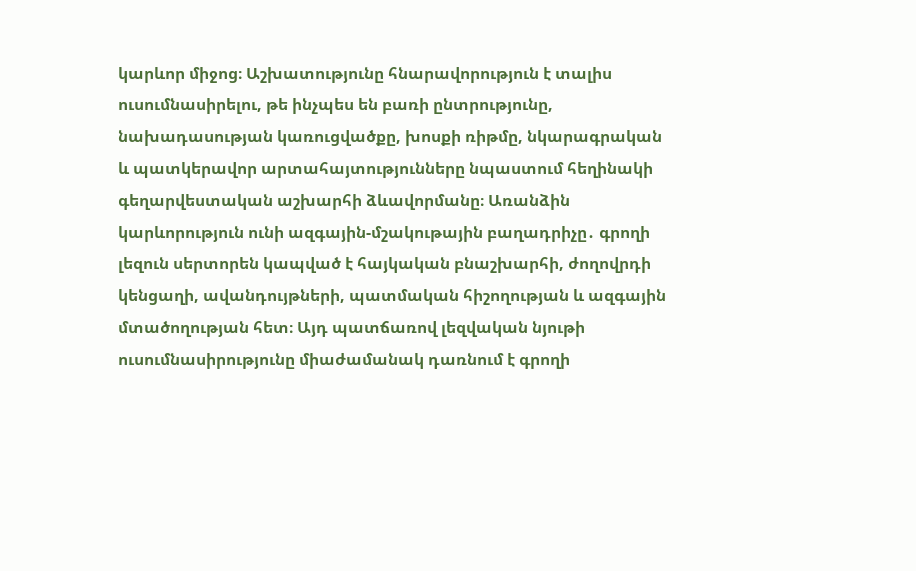կարևոր միջոց։ Աշխատությունը հնարավորություն է տալիս ուսումնասիրելու, թե ինչպես են բառի ընտրությունը, նախադասության կառուցվածքը, խոսքի ռիթմը, նկարագրական և պատկերավոր արտահայտությունները նպաստում հեղինակի գեղարվեստական աշխարհի ձևավորմանը։ Առանձին կարևորություն ունի ազգային-մշակութային բաղադրիչը․ գրողի լեզուն սերտորեն կապված է հայկական բնաշխարհի, ժողովրդի կենցաղի, ավանդույթների, պատմական հիշողության և ազգային մտածողության հետ։ Այդ պատճառով լեզվական նյութի ուսումնասիրությունը միաժամանակ դառնում է գրողի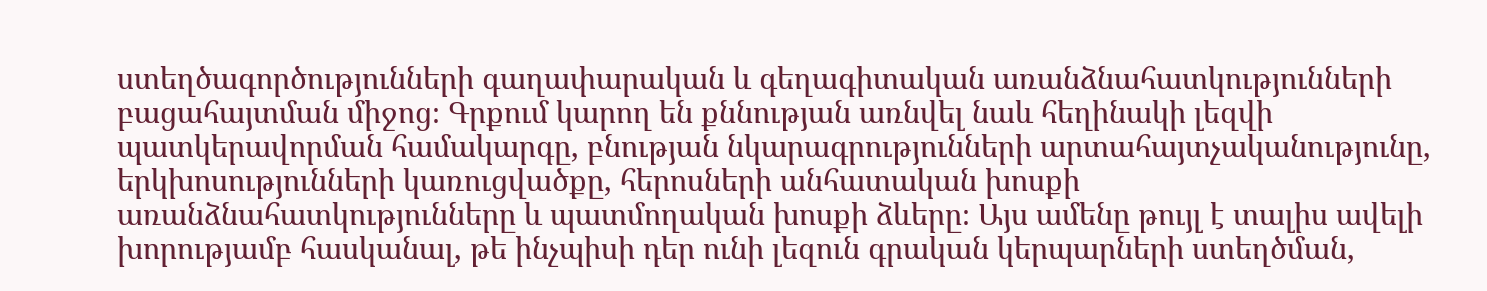ստեղծագործությունների գաղափարական և գեղագիտական առանձնահատկությունների բացահայտման միջոց։ Գրքում կարող են քննության առնվել նաև հեղինակի լեզվի պատկերավորման համակարգը, բնության նկարագրությունների արտահայտչականությունը, երկխոսությունների կառուցվածքը, հերոսների անհատական խոսքի առանձնահատկությունները և պատմողական խոսքի ձևերը։ Այս ամենը թույլ է տալիս ավելի խորությամբ հասկանալ, թե ինչպիսի դեր ունի լեզուն գրական կերպարների ստեղծման,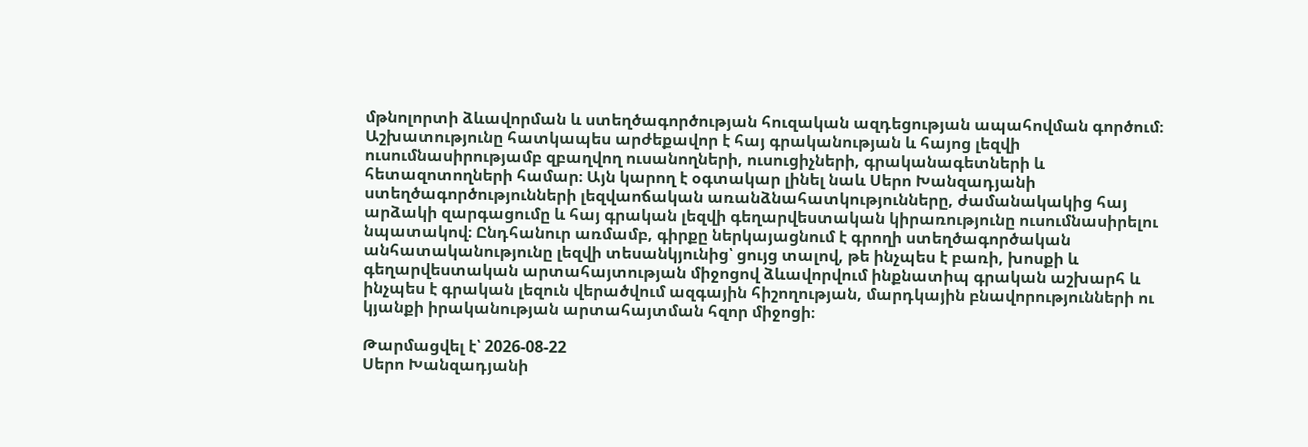մթնոլորտի ձևավորման և ստեղծագործության հուզական ազդեցության ապահովման գործում։ Աշխատությունը հատկապես արժեքավոր է հայ գրականության և հայոց լեզվի ուսումնասիրությամբ զբաղվող ուսանողների, ուսուցիչների, գրականագետների և հետազոտողների համար։ Այն կարող է օգտակար լինել նաև Սերո Խանզադյանի ստեղծագործությունների լեզվաոճական առանձնահատկությունները, ժամանակակից հայ արձակի զարգացումը և հայ գրական լեզվի գեղարվեստական կիրառությունը ուսումնասիրելու նպատակով։ Ընդհանուր առմամբ, գիրքը ներկայացնում է գրողի ստեղծագործական անհատականությունը լեզվի տեսանկյունից՝ ցույց տալով, թե ինչպես է բառի, խոսքի և գեղարվեստական արտահայտության միջոցով ձևավորվում ինքնատիպ գրական աշխարհ և ինչպես է գրական լեզուն վերածվում ազգային հիշողության, մարդկային բնավորությունների ու կյանքի իրականության արտահայտման հզոր միջոցի։

Թարմացվել է՝ 2026-08-22
Սերո Խանզադյանի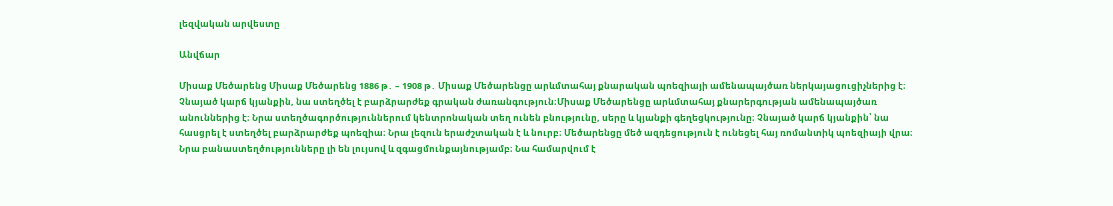լեզվական արվեստը

Անվճար

Միսաք Մեծարենց Միսաք Մեծարենց 1886 թ․ – 1908 թ․ Միսաք Մեծարենցը արևմտահայ քնարական պոեզիայի ամենապայծառ ներկայացուցիչներից է։ Չնայած կարճ կյանքին, նա ստեղծել է բարձրարժեք գրական ժառանգություն։Միսաք Մեծարենցը արևմտահայ քնարերգության ամենապայծառ անուններից է։ Նրա ստեղծագործություններում կենտրոնական տեղ ունեն բնությունը, սերը և կյանքի գեղեցկությունը։ Չնայած կարճ կյանքին՝ նա հասցրել է ստեղծել բարձրարժեք պոեզիա։ Նրա լեզուն երաժշտական է և նուրբ։ Մեծարենցը մեծ ազդեցություն է ունեցել հայ ռոմանտիկ պոեզիայի վրա։ Նրա բանաստեղծությունները լի են լույսով և զգացմունքայնությամբ։ Նա համարվում է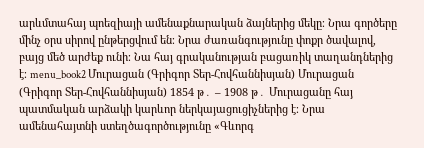արևմտահայ պոեզիայի ամենաքնարական ձայներից մեկը։ Նրա գործերը մինչ օրս սիրով ընթերցվում են։ Նրա ժառանգությունը փոքր ծավալով, բայց մեծ արժեք ունի։ Նա հայ գրականության բացառիկ տաղանդներից է։ menu_book2 Մուրացան (Գրիգոր Տեր-Հովհաննիսյան) Մուրացան (Գրիգոր Տեր-Հովհաննիսյան) 1854 թ․ – 1908 թ․ Մուրացանը հայ պատմական արձակի կարևոր ներկայացուցիչներից է։ Նրա ամենահայտնի ստեղծագործությունը «Գևորգ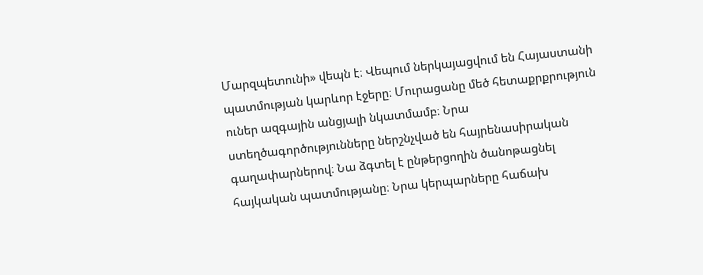Մարզպետունի» վեպն է։ Վեպում ներկայացվում են Հայաստանի պատմության կարևոր էջերը։ Մուրացանը մեծ հետաքրքրություն ուներ ազգային անցյալի նկատմամբ։ Նրա ստեղծագործությունները ներշնչված են հայրենասիրական գաղափարներով։ Նա ձգտել է ընթերցողին ծանոթացնել հայկական պատմությանը։ Նրա կերպարները հաճախ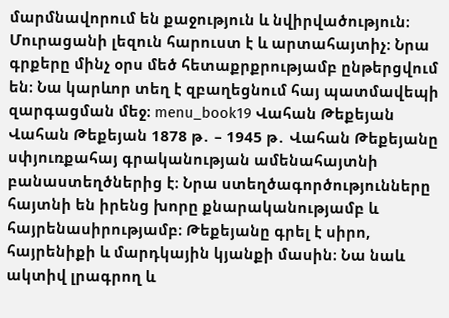մարմնավորում են քաջություն և նվիրվածություն։ Մուրացանի լեզուն հարուստ է և արտահայտիչ։ Նրա գրքերը մինչ օրս մեծ հետաքրքրությամբ ընթերցվում են։ Նա կարևոր տեղ է զբաղեցնում հայ պատմավեպի զարգացման մեջ։ menu_book19 Վահան Թեքեյան Վահան Թեքեյան 1878 թ․ – 1945 թ․ Վահան Թեքեյանը սփյուռքահայ գրականության ամենահայտնի բանաստեղծներից է։ Նրա ստեղծագործությունները հայտնի են իրենց խորը քնարականությամբ և հայրենասիրությամբ։ Թեքեյանը գրել է սիրո, հայրենիքի և մարդկային կյանքի մասին։ Նա նաև ակտիվ լրագրող և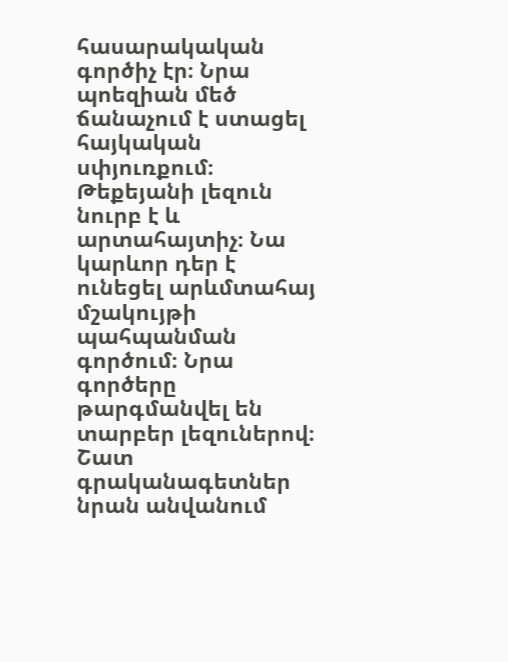հասարակական գործիչ էր։ Նրա պոեզիան մեծ ճանաչում է ստացել հայկական սփյուռքում։ Թեքեյանի լեզուն նուրբ է և արտահայտիչ։ Նա կարևոր դեր է ունեցել արևմտահայ մշակույթի պահպանման գործում։ Նրա գործերը թարգմանվել են տարբեր լեզուներով։ Շատ գրականագետներ նրան անվանում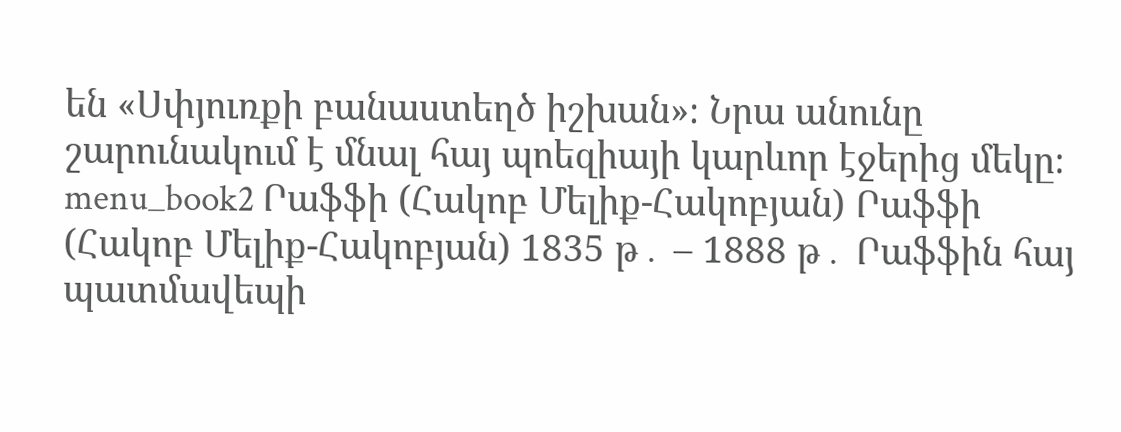են «Սփյուռքի բանաստեղծ իշխան»։ Նրա անունը շարունակում է մնալ հայ պոեզիայի կարևոր էջերից մեկը։ menu_book2 Րաֆֆի (Հակոբ Մելիք-Հակոբյան) Րաֆֆի (Հակոբ Մելիք-Հակոբյան) 1835 թ․ – 1888 թ․ Րաֆֆին հայ պատմավեպի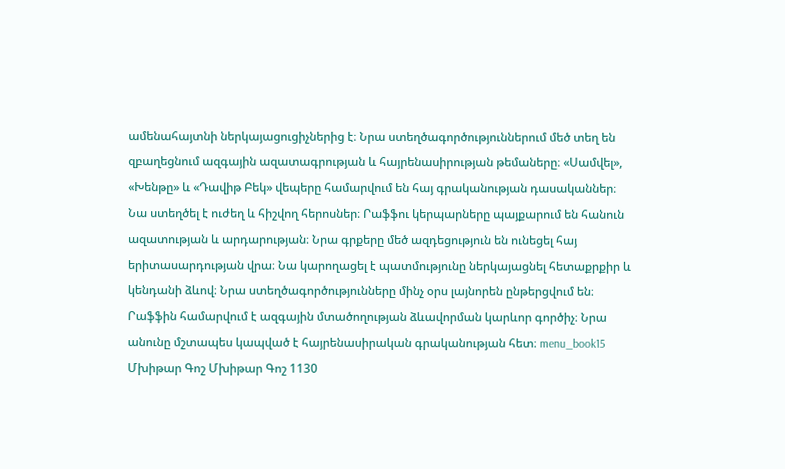ամենահայտնի ներկայացուցիչներից է։ Նրա ստեղծագործություններում մեծ տեղ են զբաղեցնում ազգային ազատագրության և հայրենասիրության թեմաները։ «Սամվել», «Խենթը» և «Դավիթ Բեկ» վեպերը համարվում են հայ գրականության դասականներ։ Նա ստեղծել է ուժեղ և հիշվող հերոսներ։ Րաֆֆու կերպարները պայքարում են հանուն ազատության և արդարության։ Նրա գրքերը մեծ ազդեցություն են ունեցել հայ երիտասարդության վրա։ Նա կարողացել է պատմությունը ներկայացնել հետաքրքիր և կենդանի ձևով։ Նրա ստեղծագործությունները մինչ օրս լայնորեն ընթերցվում են։ Րաֆֆին համարվում է ազգային մտածողության ձևավորման կարևոր գործիչ։ Նրա անունը մշտապես կապված է հայրենասիրական գրականության հետ։ menu_book15 Մխիթար Գոշ Մխիթար Գոշ 1130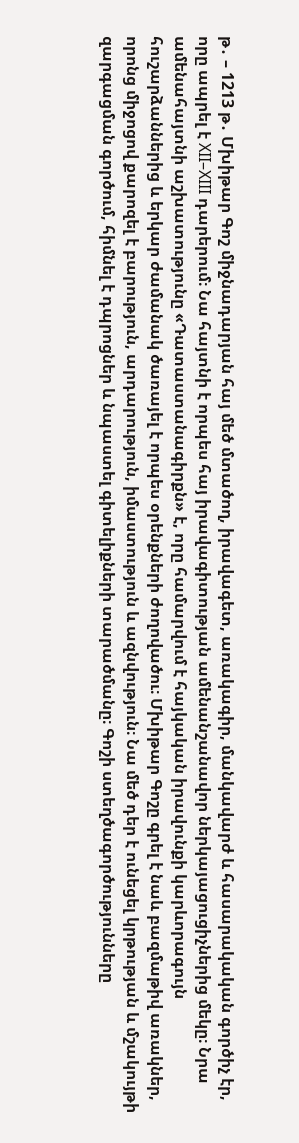թ․ – 1213 թ․ Մխիթար Գոշ միջնադարյան հայ մեծ մտածող, իրավագետ, առակագիր, մանկավարժ և հասարակական գործիչ էր, որը ապրել է XII–XIII դարերում։ Նա հայտնի է որպես հայ իրավագիտության ամենանշանավոր ներկայացուցիչներից մեկը։ Նրա ամենահայտնի աշխատությունը «Դատաստանագիրքն» է, որը համարվում է հայկական իրավունքի կարևորագույն հուշարձաններից և երկար ժամանակ ծառայել է որպես օրենքների ժողովածու։ Մխիթար Գոշը գրել է նաև բազմաթիվ առակներ, որոնց միջոցով քարոզել է բարություն, արդարություն, իմաստություն և ազնվություն։ Նա մեծ դեր է ունեցել կրթության և մշակույթի զարգացման գործում, հիմնել է դպրոցներ և նպաստել գիտելիքների տարածմանը։ Գոշի ստեղծագործությունները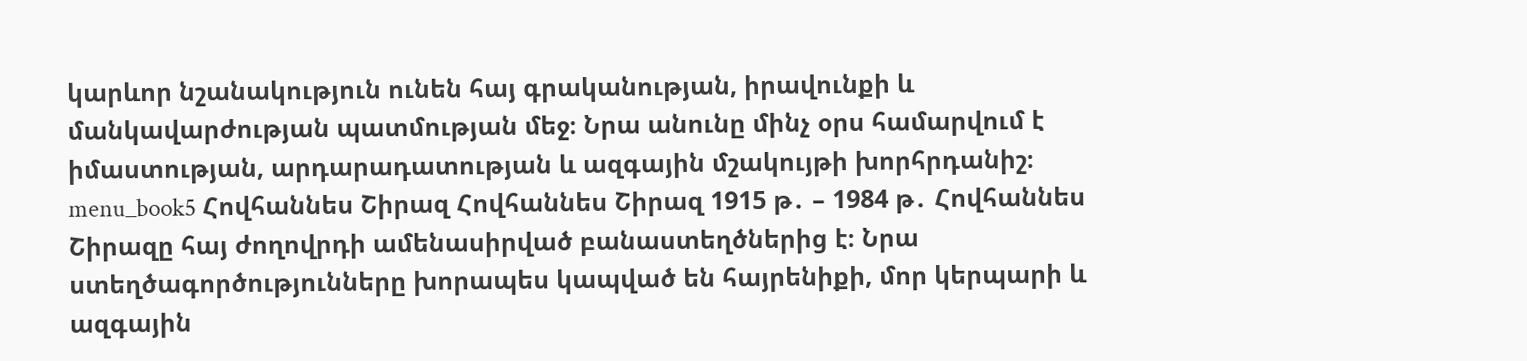կարևոր նշանակություն ունեն հայ գրականության, իրավունքի և մանկավարժության պատմության մեջ։ Նրա անունը մինչ օրս համարվում է իմաստության, արդարադատության և ազգային մշակույթի խորհրդանիշ։ menu_book5 Հովհաննես Շիրազ Հովհաննես Շիրազ 1915 թ․ – 1984 թ․ Հովհաննես Շիրազը հայ ժողովրդի ամենասիրված բանաստեղծներից է։ Նրա ստեղծագործությունները խորապես կապված են հայրենիքի, մոր կերպարի և ազգային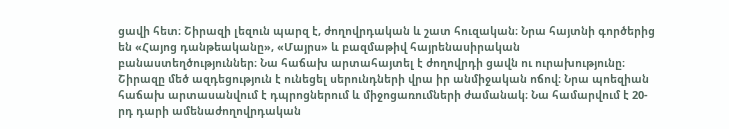ցավի հետ։ Շիրազի լեզուն պարզ է, ժողովրդական և շատ հուզական։ Նրա հայտնի գործերից են «Հայոց դանթեականը», «Մայրս» և բազմաթիվ հայրենասիրական բանաստեղծություններ։ Նա հաճախ արտահայտել է ժողովրդի ցավն ու ուրախությունը։ Շիրազը մեծ ազդեցություն է ունեցել սերունդների վրա իր անմիջական ոճով։ Նրա պոեզիան հաճախ արտասանվում է դպրոցներում և միջոցառումների ժամանակ։ Նա համարվում է 20-րդ դարի ամենաժողովրդական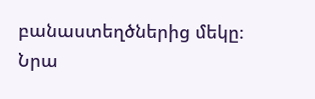բանաստեղծներից մեկը։ Նրա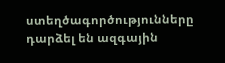ստեղծագործությունները դարձել են ազգային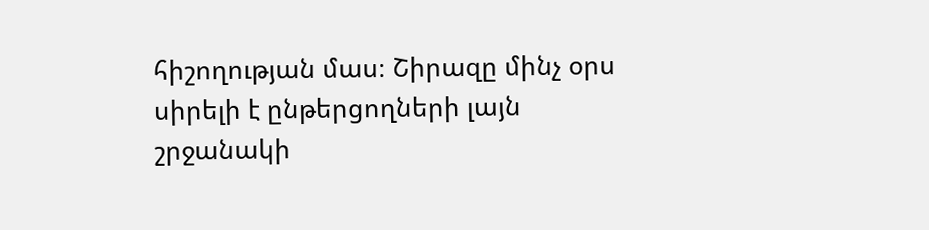հիշողության մաս։ Շիրազը մինչ օրս սիրելի է ընթերցողների լայն շրջանակի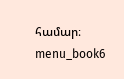համար։ menu_book6